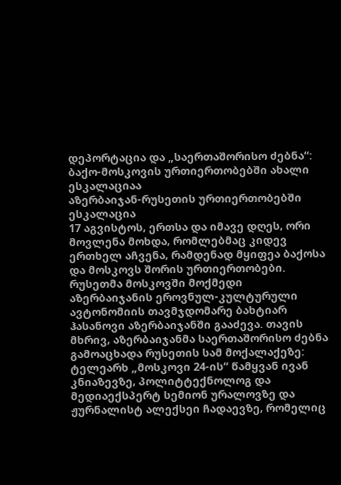დეპორტაცია და „საერთაშორისო ძებნა“: ბაქო-მოსკოვის ურთიერთობებში ახალი ესკალაციაა
აზერბაიჯან-რუსეთის ურთიერთობებში ესკალაცია
17 აგვისტოს, ერთსა და იმავე დღეს, ორი მოვლენა მოხდა, რომლებმაც კიდევ ერთხელ აჩვენა, რამდენად მყიფეა ბაქოსა და მოსკოვს შორის ურთიერთობები. რუსეთმა მოსკოვში მოქმედი აზერბაიჯანის ეროვნულ-კულტურული ავტონომიის თავმჯდომარე ბახტიარ ჰასანოვი აზერბაიჯანში გააძევა. თავის მხრივ, აზერბაიჯანმა საერთაშორისო ძებნა გამოაცხადა რუსეთის სამ მოქალაქეზე: ტელეარხ „მოსკოვი 24-ის“ წამყვან ივან კნიაზევზე, პოლიტტექნოლოგ და მედიაექსპერტ სემიონ ურალოვზე და ჟურნალისტ ალექსეი ჩადაევზე, რომელიც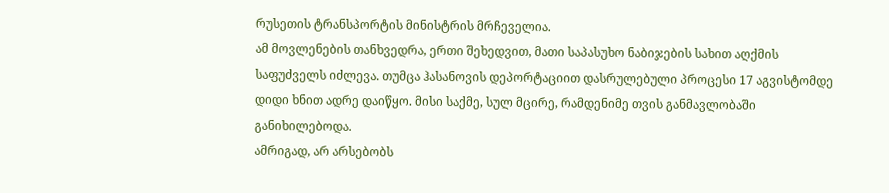რუსეთის ტრანსპორტის მინისტრის მრჩეველია.
ამ მოვლენების თანხვედრა, ერთი შეხედვით, მათი საპასუხო ნაბიჯების სახით აღქმის საფუძველს იძლევა. თუმცა ჰასანოვის დეპორტაციით დასრულებული პროცესი 17 აგვისტომდე დიდი ხნით ადრე დაიწყო. მისი საქმე, სულ მცირე, რამდენიმე თვის განმავლობაში განიხილებოდა.
ამრიგად, არ არსებობს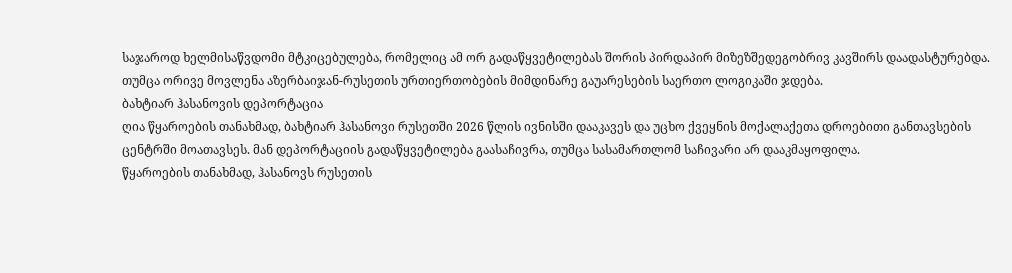საჯაროდ ხელმისაწვდომი მტკიცებულება, რომელიც ამ ორ გადაწყვეტილებას შორის პირდაპირ მიზეზშედეგობრივ კავშირს დაადასტურებდა. თუმცა ორივე მოვლენა აზერბაიჯან-რუსეთის ურთიერთობების მიმდინარე გაუარესების საერთო ლოგიკაში ჯდება.
ბახტიარ ჰასანოვის დეპორტაცია
ღია წყაროების თანახმად, ბახტიარ ჰასანოვი რუსეთში 2026 წლის ივნისში დააკავეს და უცხო ქვეყნის მოქალაქეთა დროებითი განთავსების ცენტრში მოათავსეს. მან დეპორტაციის გადაწყვეტილება გაასაჩივრა, თუმცა სასამართლომ საჩივარი არ დააკმაყოფილა.
წყაროების თანახმად, ჰასანოვს რუსეთის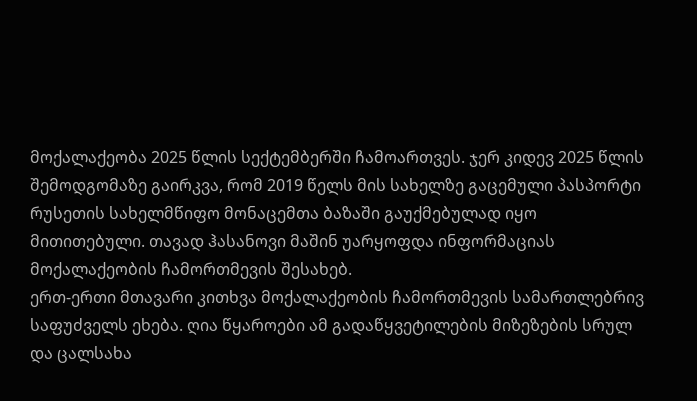მოქალაქეობა 2025 წლის სექტემბერში ჩამოართვეს. ჯერ კიდევ 2025 წლის შემოდგომაზე გაირკვა, რომ 2019 წელს მის სახელზე გაცემული პასპორტი რუსეთის სახელმწიფო მონაცემთა ბაზაში გაუქმებულად იყო მითითებული. თავად ჰასანოვი მაშინ უარყოფდა ინფორმაციას მოქალაქეობის ჩამორთმევის შესახებ.
ერთ-ერთი მთავარი კითხვა მოქალაქეობის ჩამორთმევის სამართლებრივ საფუძველს ეხება. ღია წყაროები ამ გადაწყვეტილების მიზეზების სრულ და ცალსახა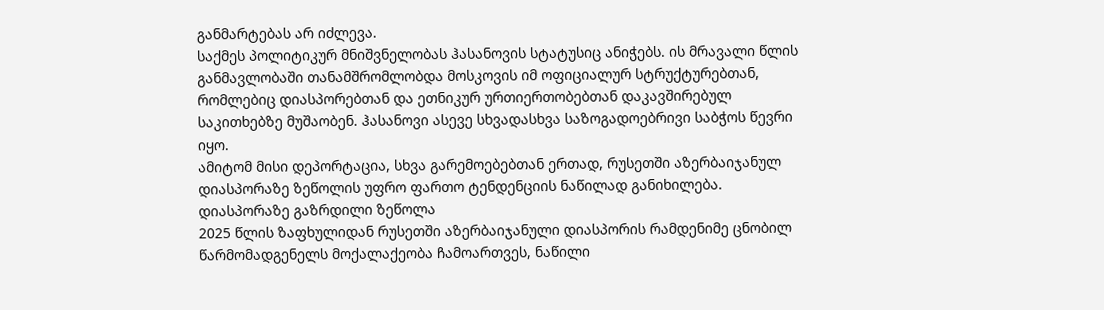განმარტებას არ იძლევა.
საქმეს პოლიტიკურ მნიშვნელობას ჰასანოვის სტატუსიც ანიჭებს. ის მრავალი წლის განმავლობაში თანამშრომლობდა მოსკოვის იმ ოფიციალურ სტრუქტურებთან, რომლებიც დიასპორებთან და ეთნიკურ ურთიერთობებთან დაკავშირებულ საკითხებზე მუშაობენ. ჰასანოვი ასევე სხვადასხვა საზოგადოებრივი საბჭოს წევრი იყო.
ამიტომ მისი დეპორტაცია, სხვა გარემოებებთან ერთად, რუსეთში აზერბაიჯანულ დიასპორაზე ზეწოლის უფრო ფართო ტენდენციის ნაწილად განიხილება.
დიასპორაზე გაზრდილი ზეწოლა
2025 წლის ზაფხულიდან რუსეთში აზერბაიჯანული დიასპორის რამდენიმე ცნობილ წარმომადგენელს მოქალაქეობა ჩამოართვეს, ნაწილი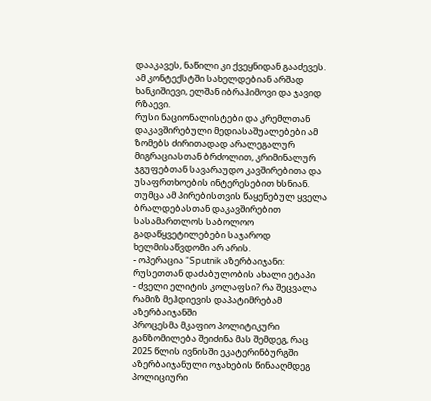დააკავეს, ნაწილი კი ქვეყნიდან გააძევეს. ამ კონტექსტში სახელდებიან არშად ხანკიშიევი, ელშან იბრაჰიმოვი და ჯავიდ რზაევი.
რუსი ნაციონალისტები და კრემლთან დაკავშირებული მედიასაშუალებები ამ ზომებს ძირითადად არალეგალურ მიგრაციასთან ბრძოლით, კრიმინალურ ჯგუფებთან სავარაუდო კავშირებითა და უსაფრთხოების ინტერესებით ხსნიან. თუმცა ამ პირებისთვის წაყენებულ ყველა ბრალდებასთან დაკავშირებით სასამართლოს საბოლოო გადაწყვეტილებები საჯაროდ ხელმისაწვდომი არ არის.
- ოპერაცია “Sputnik აზერბაიჯანი: რუსეთთან დაძაბულობის ახალი ეტაპი
- ძველი ელიტის კოლაფსი? რა შეცვალა რამიზ მეჰდიევის დაპატიმრებამ აზერბაიჯანში
პროცესმა მკაფიო პოლიტიკური განზომილება შეიძინა მას შემდეგ, რაც 2025 წლის ივნისში ეკატერინბურგში აზერბაიჯანული ოჯახების წინააღმდეგ პოლიციური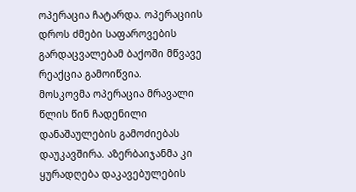ოპერაცია ჩატარდა. ოპერაციის დროს ძმები საფაროვების გარდაცვალებამ ბაქოში მწვავე რეაქცია გამოიწვია.
მოსკოვმა ოპერაცია მრავალი წლის წინ ჩადენილი დანაშაულების გამოძიებას დაუკავშირა. აზერბაიჯანმა კი ყურადღება დაკავებულების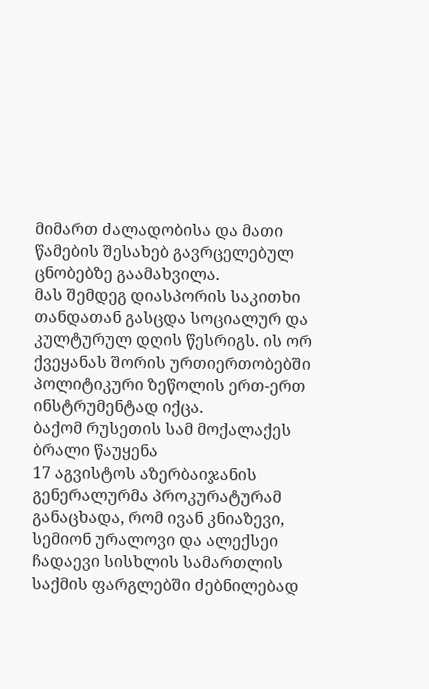მიმართ ძალადობისა და მათი წამების შესახებ გავრცელებულ ცნობებზე გაამახვილა.
მას შემდეგ დიასპორის საკითხი თანდათან გასცდა სოციალურ და კულტურულ დღის წესრიგს. ის ორ ქვეყანას შორის ურთიერთობებში პოლიტიკური ზეწოლის ერთ-ერთ ინსტრუმენტად იქცა.
ბაქომ რუსეთის სამ მოქალაქეს ბრალი წაუყენა
17 აგვისტოს აზერბაიჯანის გენერალურმა პროკურატურამ განაცხადა, რომ ივან კნიაზევი, სემიონ ურალოვი და ალექსეი ჩადაევი სისხლის სამართლის საქმის ფარგლებში ძებნილებად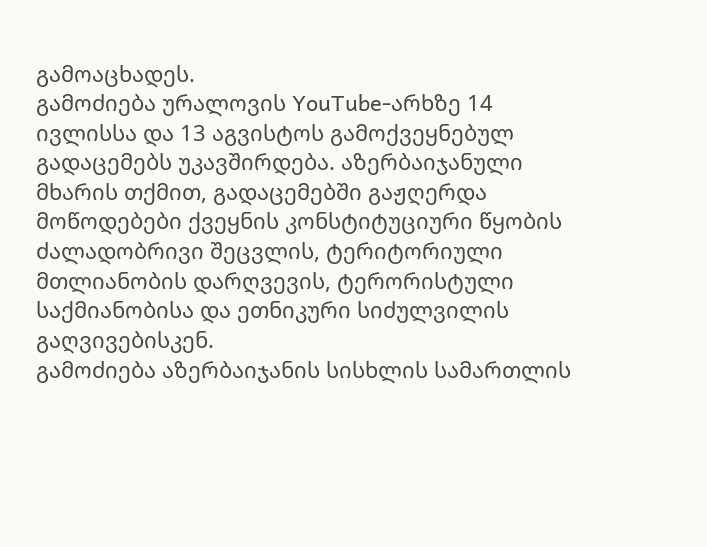გამოაცხადეს.
გამოძიება ურალოვის YouTube-არხზე 14 ივლისსა და 13 აგვისტოს გამოქვეყნებულ გადაცემებს უკავშირდება. აზერბაიჯანული მხარის თქმით, გადაცემებში გაჟღერდა მოწოდებები ქვეყნის კონსტიტუციური წყობის ძალადობრივი შეცვლის, ტერიტორიული მთლიანობის დარღვევის, ტერორისტული საქმიანობისა და ეთნიკური სიძულვილის გაღვივებისკენ.
გამოძიება აზერბაიჯანის სისხლის სამართლის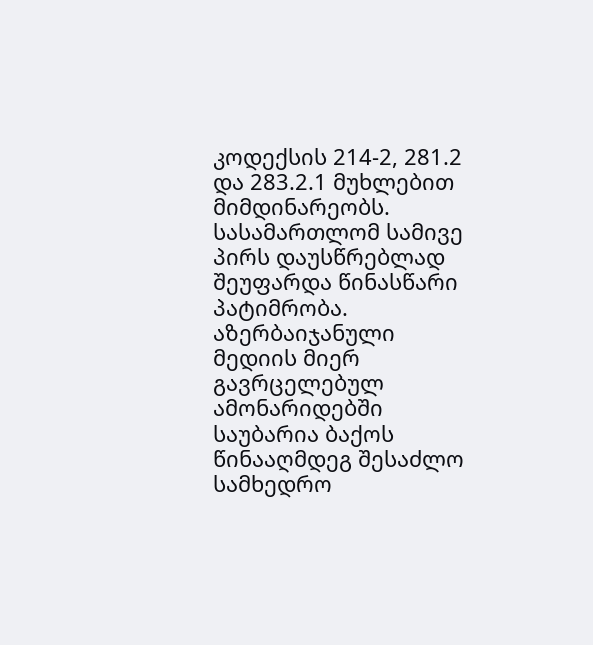კოდექსის 214-2, 281.2 და 283.2.1 მუხლებით მიმდინარეობს. სასამართლომ სამივე პირს დაუსწრებლად შეუფარდა წინასწარი პატიმრობა.
აზერბაიჯანული მედიის მიერ გავრცელებულ ამონარიდებში საუბარია ბაქოს წინააღმდეგ შესაძლო სამხედრო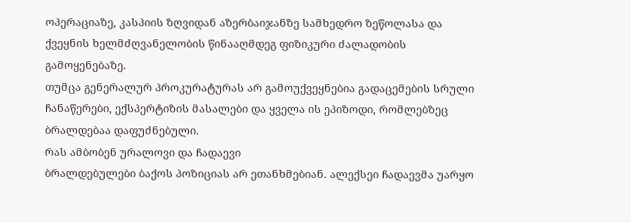ოპერაციაზე, კასპიის ზღვიდან აზერბაიჯანზე სამხედრო ზეწოლასა და ქვეყნის ხელმძღვანელობის წინააღმდეგ ფიზიკური ძალადობის გამოყენებაზე.
თუმცა გენერალურ პროკურატურას არ გამოუქვეყნებია გადაცემების სრული ჩანაწერები, ექსპერტიზის მასალები და ყველა ის ეპიზოდი, რომლებზეც ბრალდებაა დაფუძნებული.
რას ამბობენ ურალოვი და ჩადაევი
ბრალდებულები ბაქოს პოზიციას არ ეთანხმებიან. ალექსეი ჩადაევმა უარყო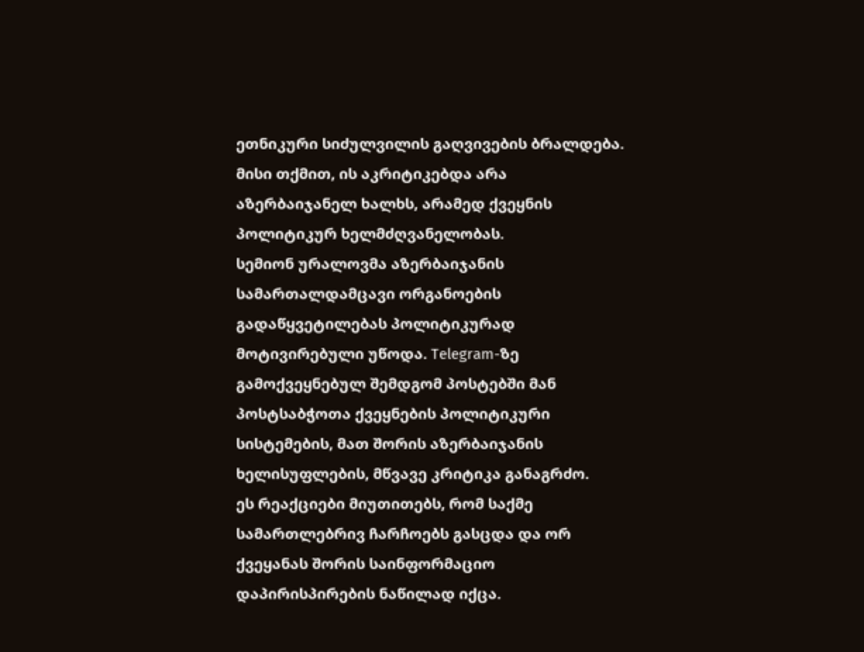ეთნიკური სიძულვილის გაღვივების ბრალდება. მისი თქმით, ის აკრიტიკებდა არა აზერბაიჯანელ ხალხს, არამედ ქვეყნის პოლიტიკურ ხელმძღვანელობას.
სემიონ ურალოვმა აზერბაიჯანის სამართალდამცავი ორგანოების გადაწყვეტილებას პოლიტიკურად მოტივირებული უწოდა. Telegram-ზე გამოქვეყნებულ შემდგომ პოსტებში მან პოსტსაბჭოთა ქვეყნების პოლიტიკური სისტემების, მათ შორის აზერბაიჯანის ხელისუფლების, მწვავე კრიტიკა განაგრძო.
ეს რეაქციები მიუთითებს, რომ საქმე სამართლებრივ ჩარჩოებს გასცდა და ორ ქვეყანას შორის საინფორმაციო დაპირისპირების ნაწილად იქცა.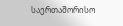საერთაშორისო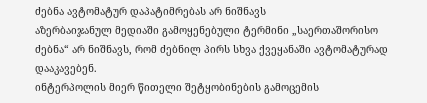ძებნა ავტომატურ დაპატიმრებას არ ნიშნავს
აზერბაიჯანულ მედიაში გამოყენებული ტერმინი „საერთაშორისო ძებნა“ არ ნიშნავს, რომ ძებნილ პირს სხვა ქვეყანაში ავტომატურად დააკავებენ.
ინტერპოლის მიერ წითელი შეტყობინების გამოცემის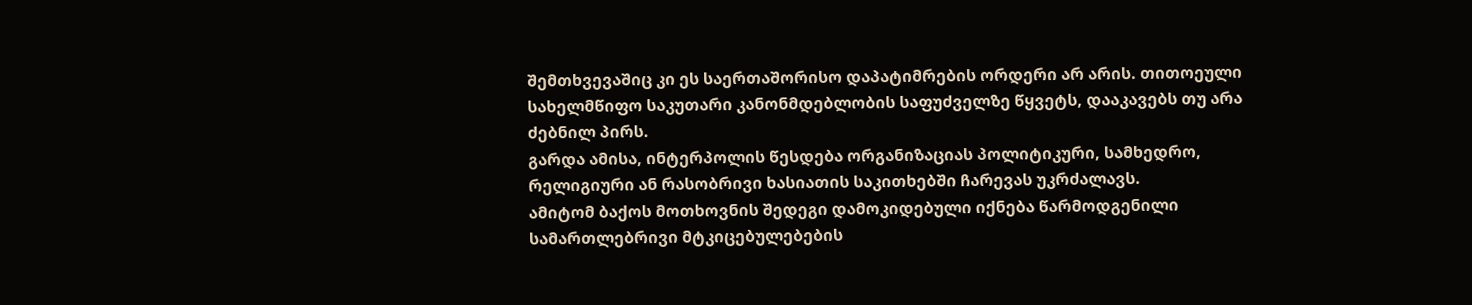შემთხვევაშიც კი ეს საერთაშორისო დაპატიმრების ორდერი არ არის. თითოეული სახელმწიფო საკუთარი კანონმდებლობის საფუძველზე წყვეტს, დააკავებს თუ არა ძებნილ პირს.
გარდა ამისა, ინტერპოლის წესდება ორგანიზაციას პოლიტიკური, სამხედრო, რელიგიური ან რასობრივი ხასიათის საკითხებში ჩარევას უკრძალავს.
ამიტომ ბაქოს მოთხოვნის შედეგი დამოკიდებული იქნება წარმოდგენილი სამართლებრივი მტკიცებულებების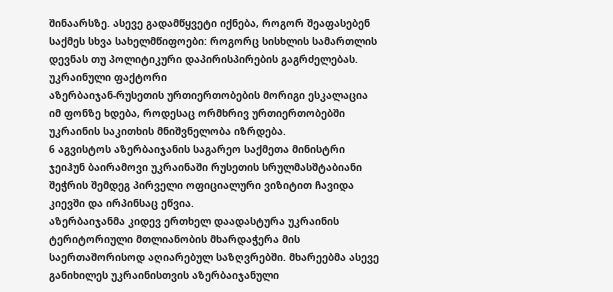შინაარსზე. ასევე გადამწყვეტი იქნება, როგორ შეაფასებენ საქმეს სხვა სახელმწიფოები: როგორც სისხლის სამართლის დევნას თუ პოლიტიკური დაპირისპირების გაგრძელებას.
უკრაინული ფაქტორი
აზერბაიჯან-რუსეთის ურთიერთობების მორიგი ესკალაცია იმ ფონზე ხდება, როდესაც ორმხრივ ურთიერთობებში უკრაინის საკითხის მნიშვნელობა იზრდება.
6 აგვისტოს აზერბაიჯანის საგარეო საქმეთა მინისტრი ჯეიჰუნ ბაირამოვი უკრაინაში რუსეთის სრულმასშტაბიანი შეჭრის შემდეგ პირველი ოფიციალური ვიზიტით ჩავიდა კიევში და ირპინსაც ეწვია.
აზერბაიჯანმა კიდევ ერთხელ დაადასტურა უკრაინის ტერიტორიული მთლიანობის მხარდაჭერა მის საერთაშორისოდ აღიარებულ საზღვრებში. მხარეებმა ასევე განიხილეს უკრაინისთვის აზერბაიჯანული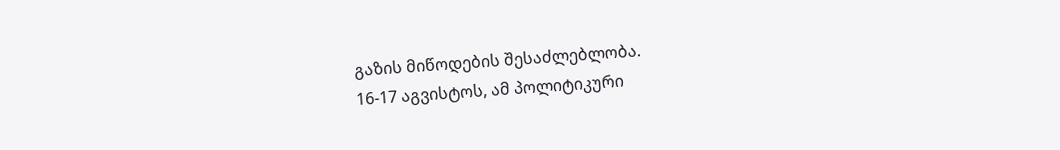გაზის მიწოდების შესაძლებლობა.
16-17 აგვისტოს, ამ პოლიტიკური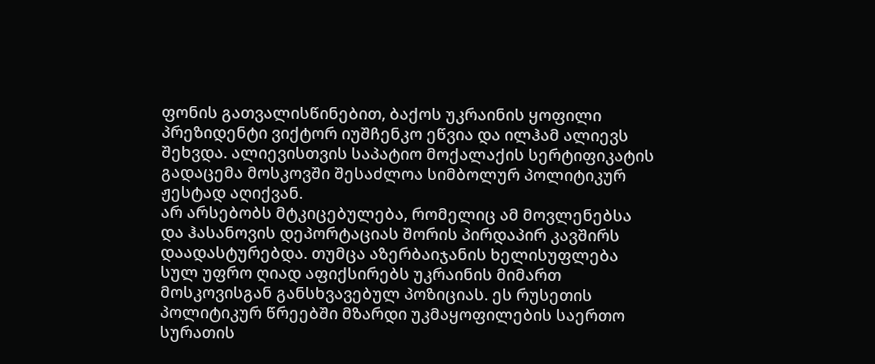ფონის გათვალისწინებით, ბაქოს უკრაინის ყოფილი პრეზიდენტი ვიქტორ იუშჩენკო ეწვია და ილჰამ ალიევს შეხვდა. ალიევისთვის საპატიო მოქალაქის სერტიფიკატის გადაცემა მოსკოვში შესაძლოა სიმბოლურ პოლიტიკურ ჟესტად აღიქვან.
არ არსებობს მტკიცებულება, რომელიც ამ მოვლენებსა და ჰასანოვის დეპორტაციას შორის პირდაპირ კავშირს დაადასტურებდა. თუმცა აზერბაიჯანის ხელისუფლება სულ უფრო ღიად აფიქსირებს უკრაინის მიმართ მოსკოვისგან განსხვავებულ პოზიციას. ეს რუსეთის პოლიტიკურ წრეებში მზარდი უკმაყოფილების საერთო სურათის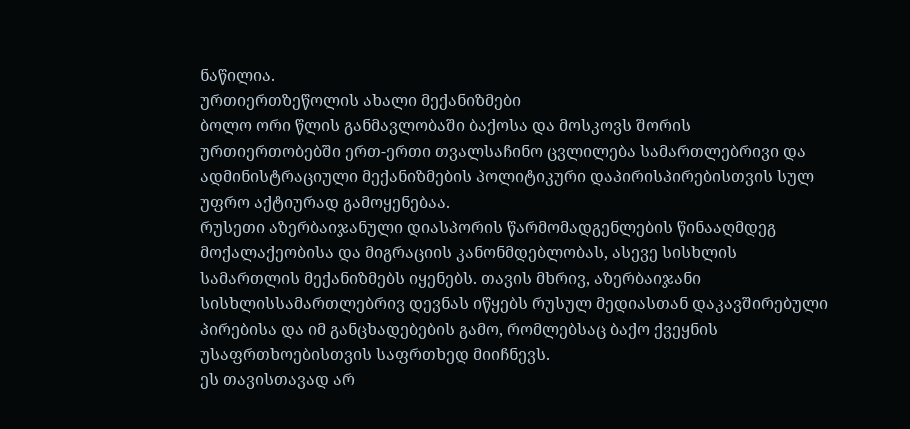ნაწილია.
ურთიერთზეწოლის ახალი მექანიზმები
ბოლო ორი წლის განმავლობაში ბაქოსა და მოსკოვს შორის ურთიერთობებში ერთ-ერთი თვალსაჩინო ცვლილება სამართლებრივი და ადმინისტრაციული მექანიზმების პოლიტიკური დაპირისპირებისთვის სულ უფრო აქტიურად გამოყენებაა.
რუსეთი აზერბაიჯანული დიასპორის წარმომადგენლების წინააღმდეგ მოქალაქეობისა და მიგრაციის კანონმდებლობას, ასევე სისხლის სამართლის მექანიზმებს იყენებს. თავის მხრივ, აზერბაიჯანი სისხლისსამართლებრივ დევნას იწყებს რუსულ მედიასთან დაკავშირებული პირებისა და იმ განცხადებების გამო, რომლებსაც ბაქო ქვეყნის უსაფრთხოებისთვის საფრთხედ მიიჩნევს.
ეს თავისთავად არ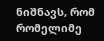ნიშნავს, რომ რომელიმე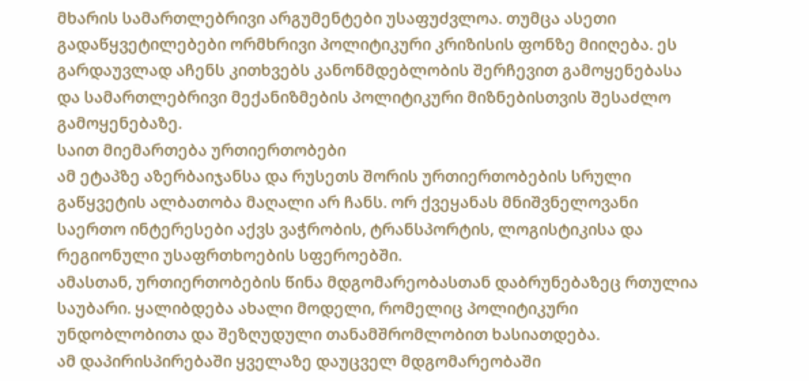მხარის სამართლებრივი არგუმენტები უსაფუძვლოა. თუმცა ასეთი გადაწყვეტილებები ორმხრივი პოლიტიკური კრიზისის ფონზე მიიღება. ეს გარდაუვლად აჩენს კითხვებს კანონმდებლობის შერჩევით გამოყენებასა და სამართლებრივი მექანიზმების პოლიტიკური მიზნებისთვის შესაძლო გამოყენებაზე.
საით მიემართება ურთიერთობები
ამ ეტაპზე აზერბაიჯანსა და რუსეთს შორის ურთიერთობების სრული გაწყვეტის ალბათობა მაღალი არ ჩანს. ორ ქვეყანას მნიშვნელოვანი საერთო ინტერესები აქვს ვაჭრობის, ტრანსპორტის, ლოგისტიკისა და რეგიონული უსაფრთხოების სფეროებში.
ამასთან, ურთიერთობების წინა მდგომარეობასთან დაბრუნებაზეც რთულია საუბარი. ყალიბდება ახალი მოდელი, რომელიც პოლიტიკური უნდობლობითა და შეზღუდული თანამშრომლობით ხასიათდება.
ამ დაპირისპირებაში ყველაზე დაუცველ მდგომარეობაში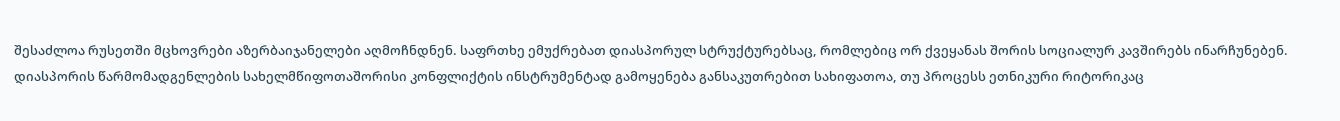შესაძლოა რუსეთში მცხოვრები აზერბაიჯანელები აღმოჩნდნენ. საფრთხე ემუქრებათ დიასპორულ სტრუქტურებსაც, რომლებიც ორ ქვეყანას შორის სოციალურ კავშირებს ინარჩუნებენ.
დიასპორის წარმომადგენლების სახელმწიფოთაშორისი კონფლიქტის ინსტრუმენტად გამოყენება განსაკუთრებით სახიფათოა, თუ პროცესს ეთნიკური რიტორიკაც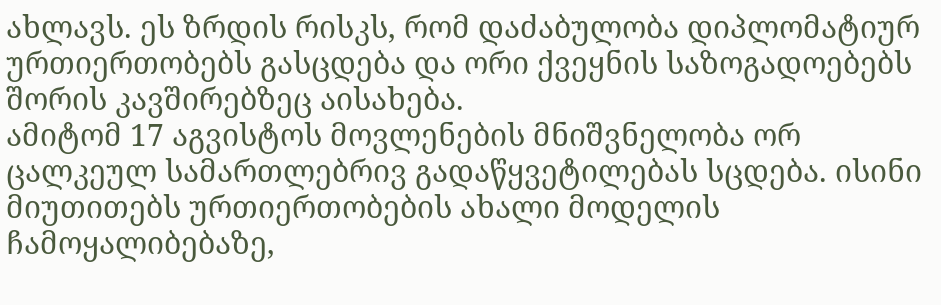ახლავს. ეს ზრდის რისკს, რომ დაძაბულობა დიპლომატიურ ურთიერთობებს გასცდება და ორი ქვეყნის საზოგადოებებს შორის კავშირებზეც აისახება.
ამიტომ 17 აგვისტოს მოვლენების მნიშვნელობა ორ ცალკეულ სამართლებრივ გადაწყვეტილებას სცდება. ისინი მიუთითებს ურთიერთობების ახალი მოდელის ჩამოყალიბებაზე,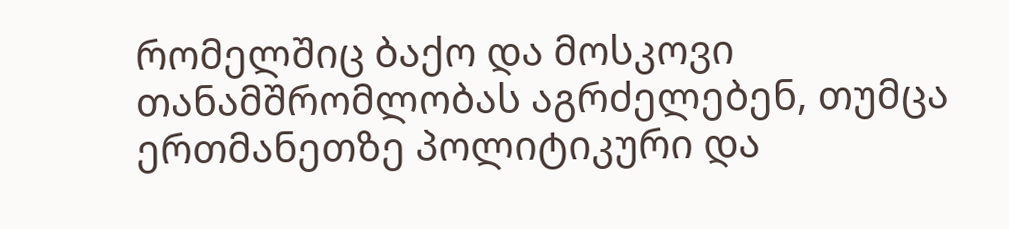რომელშიც ბაქო და მოსკოვი თანამშრომლობას აგრძელებენ, თუმცა ერთმანეთზე პოლიტიკური და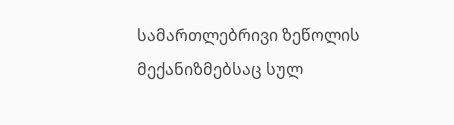სამართლებრივი ზეწოლის მექანიზმებსაც სულ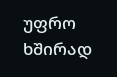უფრო ხშირად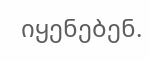იყენებენ.